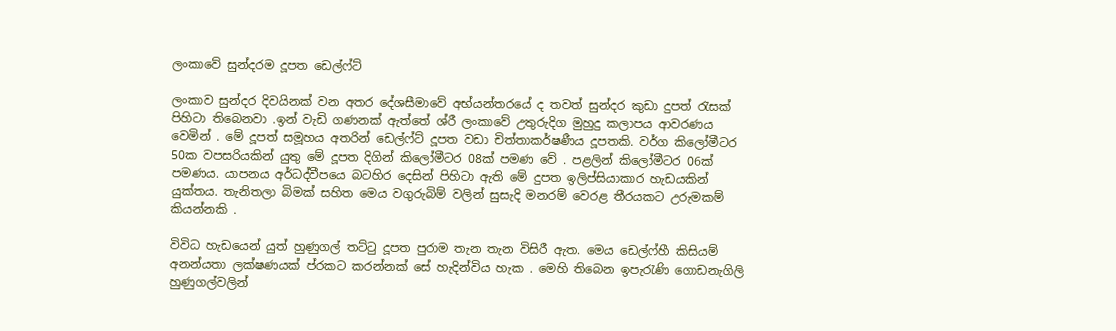ලංකාවේ සුන්දරම දූපත ඩෙල්ෆ්ට්

ලංකාව සුන්දර දිවයිනක් වන අතර දේශසීමාවේ අභ්යන්තරයේ ද තවත් සුන්දර කුඩා දුපත් රැසක් පිහිටා තිබෙනවා .ඉන් වැඩි ගණනක් ඇත්තේ ශ්රී ලංකාවේ උතුරුදිග මුහුදු කලාපය ආවරණය වෙමින් . මේ දූපත් සමූහය අතරින් ඩෙල්ෆ්ට් දූපත වඩා චිත්තාකර්ෂණීය දූපතකි. වර්ග කිලෝමීටර 50ක වපසරියකින් යුතු මේ දූපත දිගින් කිලෝමීටර 08ක් පමණ වේ . පළලින් කිලෝමීටර 06ක් පමණය. යාපනය අර්ධද්වීපයෙ බටහිර දෙසින් පිහිටා ඇති මේ දුපත ඉලිප්සියාකාර හැඩයකින් යුක්තය. තැනිතලා බිමක් සහිත මෙය වගුරුබිම් වලින් සුසැදි මනරම් වෙරළ තීරයකට උරුමකම් කියන්නකි .

විවිධ හැඩයෙන් යුත් හුණුගල් තට්ටු දූපත පුරාම තැන තැන විසිරී ඇත. මෙය ඩෙල්ෆ්හී කිසියම් අනන්යතා ලක්ෂණයක් ප්රකට කරන්නක් සේ හැදින්විය හැක . මෙහි තිබෙන ඉපැරැණි ගොඩනැගිලි හුණුගල්වලින්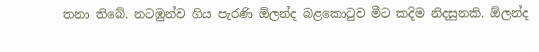තනා තිබේ. නටඹුන්ව ගිය පැරණි ඕලන්ද බළකොටුව මීට කදිම නිදසුනකි. ඕලන්ද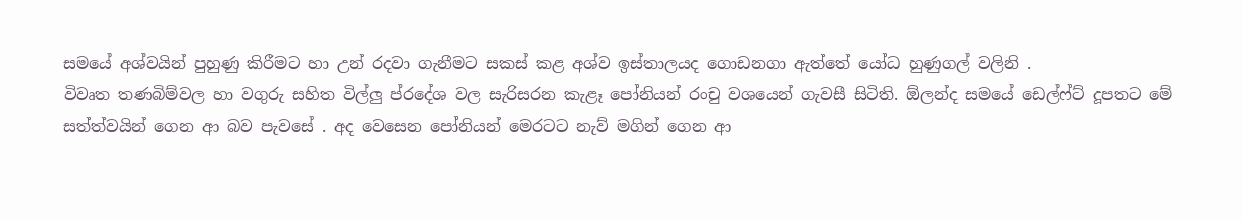සමයේ අශ්වයින් පුහුණු කිරීමට හා උන් රදවා ගැනීමට සකස් කළ අශ්ව ඉස්තාලයද ගොඩනගා ඇත්තේ යෝධ හුණුගල් වලිනි .
විවෘත තණබිම්වල හා වගුරු සහිත විල්ලු ප්රදේශ වල සැරිසරන කැළෑ පෝනියන් රංචු වශයෙන් ගැවසී සිටිති. ඕලන්ද සමයේ ඩෙල්ෆ්ට් දූපතට මේ සත්ත්වයින් ගෙන ආ බව පැවසේ . අද වෙසෙන පෝනියන් මෙරටට නැව් මගින් ගෙන ආ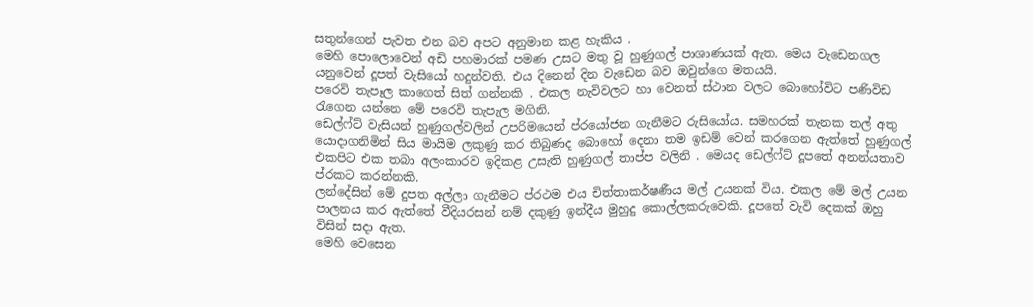සතුන්ගෙන් පැවත එන බව අපට අනුමාන කළ හැකිය .
මෙහි පොලොවෙන් අඩි පහමාරක් පමණ උසට මතු වූ හුණුගල් පාශාණයක් ඇත. මෙය වැඩෙනගල යනුවෙන් දූපත් වැසියෝ හදුන්වති. එය දිනෙන් දින වැඩෙන බව ඔවුන්ගෙ මතයයි.
පරෙවි තැපෑල කාගෙත් සිත් ගන්නකි . එකල නැවිවලට හා වෙනත් ස්ථාන වලට බොහෝවිට පණිවිඩ රැගෙන යන්නෙ මේ පරෙවි තැපැල මගිනි.
ඩෙල්ෆ්ට් වැසියන් හුණුගල්වලින් උපරිමයෙන් ප්රයෝජන ගැනීමට රුසියෝය. සමහරක් තැනක තල් අතු යොදාගනිමින් සිය මායිම ලකුණු කර තිබුණද බොහෝ දෙනා තම ඉඩම් වෙන් කරගෙන ඇත්තේ හුණුගල් එකපිට එක තබා අලංකාරව ඉදිකළ උසැති හුණුගල් තාප්ප වලිනි . මෙයද ඩෙල්ෆ්ට් දූපතේ අනන්යතාව ප්රකට කරන්නකි.
ලන්දේසින් මේ දුපත අල්ලා ගැනීමට ප්රථම එය චිත්තාකර්ෂණීය මල් උයනක් විය. එකල මේ මල් උයන පාලනය කර ඇත්තේ වීදියරසන් නම් දකුණු ඉන්දීය මුහුදු කොල්ලකරුවෙකි. දූපතේ වැවි දෙකක් ඔහු විසින් සදා ඇත.
මෙහි වෙසෙන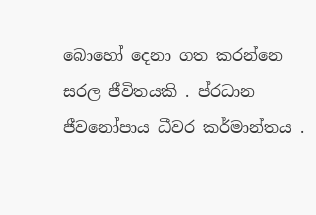බොහෝ දෙනා ගත කරන්නෙ සරල ජීවිතයකි . ප්රධාන ජීවනෝපාය ධීවර කර්මාන්තය .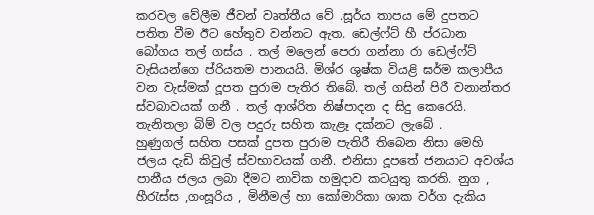කරවල වේලීම ජීවන් වෘත්තීය වේ .සූර්ය තාපය මේ දුපතට පතිත වීම ඊට හේතුව වන්නට ඇත. ඩෙල්ෆ්ට් හී ප්රධාන බෝගය තල් ගස්ය . තල් මලෙන් පෙරා ගන්නා රා ඩෙල්ෆ්ට් වැසියන්ගෙ ප්රියතම පානයයි. මිශ්ර ශුෂ්ක වියළි ඝර්ම කලාපීය වන වැස්මක් දූපත පුරාම පැතිර තිබේ. තල් ගසින් පිරී වනාන්තර ස්වබාවයක් ගනී . තල් ආශ්රිත නිෂ්පාදන ද සිදු කෙරෙයි. තැනිතලා බිම් වල පදුරු සහිත කැළෑ දක්නට ලැබේ .
හුණුගල් සහිත පසක් දුපත පුරාම පැතිරී තිබෙන නිසා මෙහි ජලය දැඩි කිවුල් ස්වභාවයක් ගනී. එනිසා දූපතේ ජනයාට අවශ්ය පානීය ජලය ලබා දීමට නාවික හමුදාව කටයුතු කරති. නුග , හීරැස්ස ,ගංසූරිය , මිනීමල් හා කෝමාරිකා ශාක වර්ග දැකිය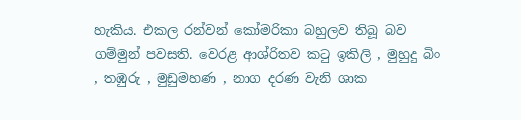හැකිය. එකල රන්වන් කෝමරිකා බහුලව තිබූ බව ගම්මුන් පවසති. වෙරළ ආශ්රිතව කටු ඉකිලි , මුහුදු බිං , තඹුරු , මුඩුමහණ , නාග දරණ වැනි ශාක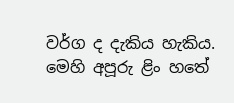වර්ග ද දැකිය හැකිය.
මෙහි අපූරු ළිං හතේ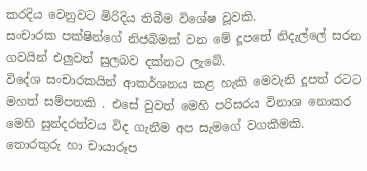කරදිය වෙනුවට මිරිදිය තිබීම විශේෂ වූවකි.
සංචාරක පක්ෂින්ගේ නිජබිමක් වන මේ දූපතේ නිදැල්ලේ සරන ගවයින් එලුවන් සුලබව දක්නට ලැබේ.
විදේශ සංචාරකයින් ආකර්ශනය කළ හැකි මෙවැනි දූපත් රටට මහත් සම්පතකි . එසේ වුවත් මෙහි පරිසරය විනාශ නොකර මෙහි සුන්දරත්වය විද ගැනීම අප සැමගේ වගකීමකි.
තොරතුරු හා චායාරූප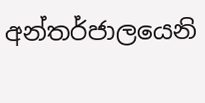අන්තර්ජාලයෙනි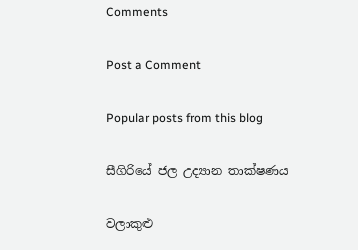Comments

Post a Comment

Popular posts from this blog

සීගිරියේ ජල උද්‍යාන තාක්ෂණය

වලාකුළු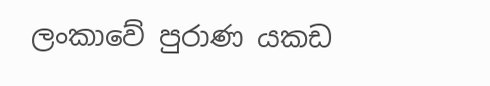ලංකාවේ පුරාණ යකඩ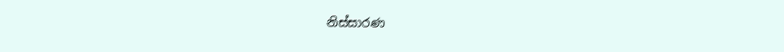නිස්සාරණ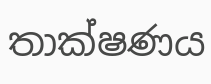තාක්ෂණය